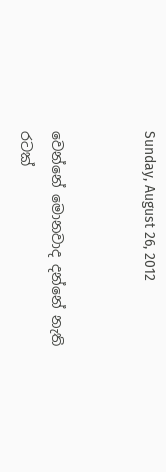Sunday, August 26, 2012


වෙන්නේ මොනවාද දන්නේ නැති රටක්‌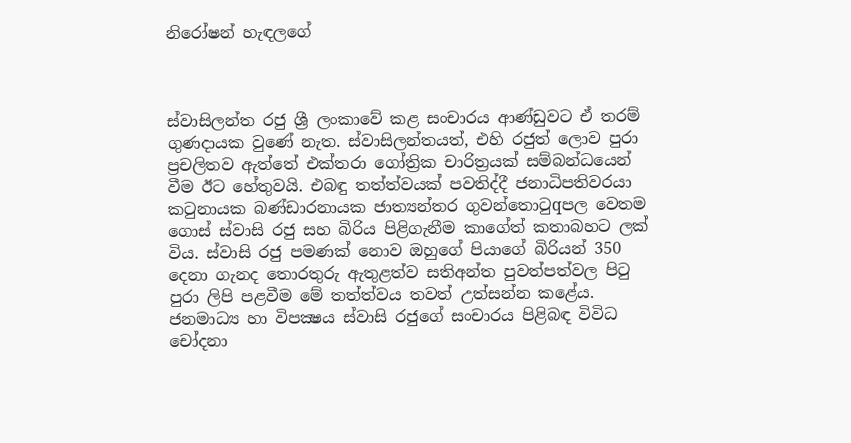නිරෝෂන් හැඳලගේ



ස්‌වාසිලන්ත රජු ශ්‍රී ලංකාවේ කළ සංචාරය ආණ්‌ඩුවට ඒ තරම් ගුණදායක වුණේ නැත. ස්‌වාසිලන්තයත්, එහි රජුත් ලොව පුරා ප්‍රචලිතව ඇත්තේ එක්‌තරා ගෝත්‍රික චාරිත්‍රයක්‌ සම්බන්ධයෙන් වීම ඊට හේතුවයි. එබඳු තත්ත්වයක්‌ පවතිද්දී ජනාධිපතිවරයා කටුනායක බණ්‌ඩාරනායක ජාත්‍යන්තර ගුවන්තොටුqපල වෙතම ගොස්‌ ස්‌වාසි රජු සහ බිරිය පිළිගැනීම කාගේත් කතාබහට ලක්‌ විය. ස්‌වාසි රජු පමණක්‌ නොව ඔහුගේ පියාගේ බිරියන් 350 දෙනා ගැනද තොරතුරු ඇතුළත්ව සතිඅන්ත පුවත්පත්වල පිටු පුරා ලිපි පළවීම මේ තත්ත්වය තවත් උත්සන්න කළේය. ජනමාධ්‍ය හා විපක්‍ෂය ස්‌වාසි රජුගේ සංචාරය පිළිබඳ විවිධ චෝදනා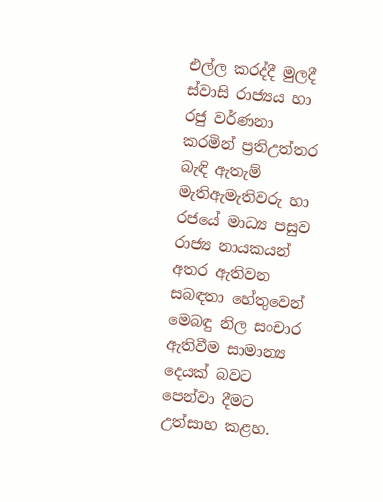එල්ල කරද්දී මුලදී ස්‌වාසි රාජ්‍යය හා රජු වර්ණනා කරමින් ප්‍රතිඋත්තර බැඳි ඇතැම් මැතිඇමැතිවරු හා රජයේ මාධ්‍ය පසුව රාජ්‍ය නායකයන් අතර ඇතිවන සබඳතා හේතුවෙන් මෙබඳු නිල සංචාර ඇතිවීම සාමාන්‍ය දෙයක්‌ බවට පෙන්වා දීමට උත්සාහ කළහ.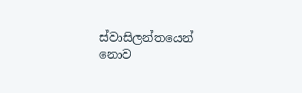ස්‌වාසිලන්තයෙන් නොව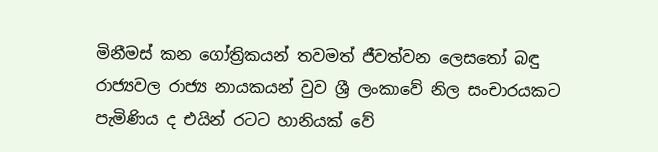මිනීමස්‌ කන ගෝත්‍රිකයන් තවමත් ජීවත්වන ලෙසතෝ බඳු රාජ්‍යවල රාජ්‍ය නායකයන් වුව ශ්‍රී ලංකාවේ නිල සංචාරයකට පැමිණිය ද එයින් රටට හානියක්‌ වේ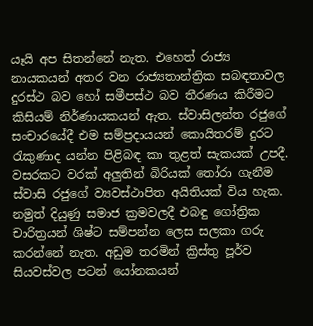යෑයි අප සිතන්නේ නැත. එහෙත් රාජ්‍ය නායකයන් අතර වන රාජ්‍යතාන්ත්‍රික සබඳතාවල දුරස්‌ථ බව හෝ සමීපස්‌ථ බව තීරණය කිරීමට කිසියම් නිර්ණායකයන් ඇත. ස්‌වාසිලන්ත රජුගේ සංචාරයේදී එම සම්ප්‍රදායයන් කොයිතරම් දුරට රැකුණාද යන්න පිළිබඳ කා තුළත් සැකයක්‌ උපදී. වසරකට වරක්‌ අලුතින් බිරියක්‌ තෝරා ගැනීම ස්‌වාසි රජුගේ ව්‍යවස්‌ථාපිත අයිතියක්‌ විය හැක. නමුත් දියුණු සමාජ ක්‍රමවලදී එබඳු ගෝත්‍රික චාරිත්‍රයන් ශිෂ්ට සම්පන්න ලෙස සලකා ගරු කරන්නේ නැත. අඩුම තරමින් ක්‍රිස්‌තු පූර්ව සියවස්‌වල පටන් යෝනකයන්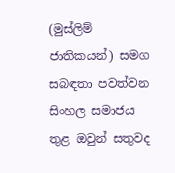(මුස්‌ලිම් ජාතිකයන්) සමග සබඳතා පවත්වන සිංහල සමාජය තුළ ඔවුන් සතුවද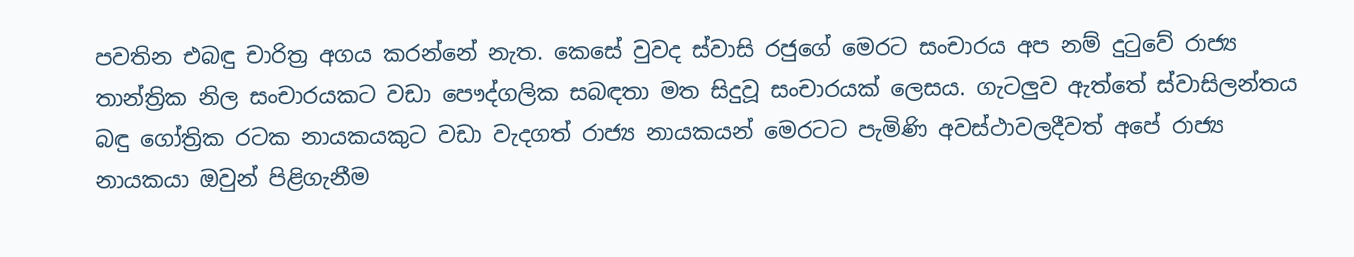පවතින එබඳු චාරිත්‍ර අගය කරන්නේ නැත. කෙසේ වුවද ස්‌වාසි රජුගේ මෙරට සංචාරය අප නම් දුටුවේ රාජ්‍ය තාන්ත්‍රික නිල සංචාරයකට වඩා පෞද්ගලික සබඳතා මත සිදුවූ සංචාරයක්‌ ලෙසය. ගැටලුව ඇත්තේ ස්‌වාසිලන්තය බඳු ගෝත්‍රික රටක නායකයකුට වඩා වැදගත් රාජ්‍ය නායකයන් මෙරටට පැමිණි අවස්‌ථාවලදීවත් අපේ රාජ්‍ය නායකයා ඔවුන් පිළිගැනීම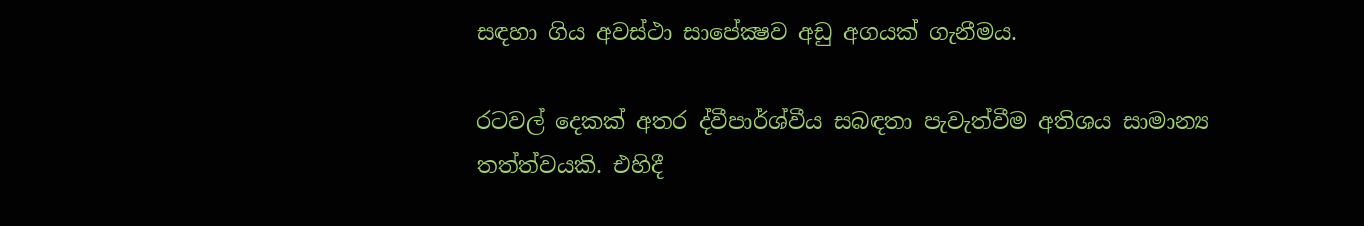සඳහා ගිය අවස්‌ථා සාපේක්‍ෂව අඩු අගයක්‌ ගැනීමය.

රටවල් දෙකක්‌ අතර ද්වීපාර්ශ්වීය සබඳතා පැවැත්වීම අතිශය සාමාන්‍ය තත්ත්වයකි. එහිදී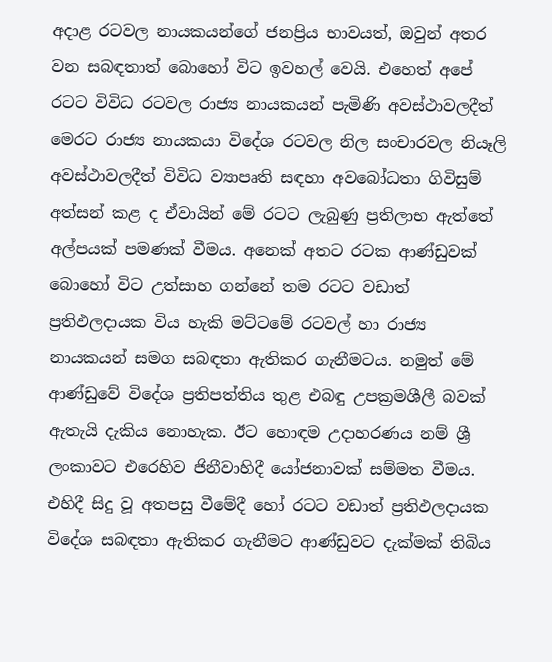අදාළ රටවල නායකයන්ගේ ජනප්‍රිය භාවයත්, ඔවුන් අතර වන සබඳතාත් බොහෝ විට ඉවහල් වෙයි. එහෙත් අපේ රටට විවිධ රටවල රාජ්‍ය නායකයන් පැමිණි අවස්‌ථාවලදීත් මෙරට රාජ්‍ය නායකයා විදේශ රටවල නිල සංචාරවල නියෑලි අවස්‌ථාවලදීත් විවිධ ව්‍යාපෘති සඳහා අවබෝධතා ගිවිසුම් අත්සන් කළ ද ඒවායින් මේ රටට ලැබුණු ප්‍රතිලාභ ඇත්තේ අල්පයක්‌ පමණක්‌ වීමය. අනෙක්‌ අතට රටක ආණ්‌ඩුවක්‌ බොහෝ විට උත්සාහ ගන්නේ තම රටට වඩාත් ප්‍රතිඵලදායක විය හැකි මට්‌ටමේ රටවල් හා රාජ්‍ය නායකයන් සමග සබඳතා ඇතිකර ගැනීමටය. නමුත් මේ ආණ්‌ඩුවේ විදේශ ප්‍රතිපත්තිය තුළ එබඳු උපක්‍රමශීලී බවක්‌ ඇතැයි දැකිය නොහැක. ඊට හොඳම උදාහරණය නම් ශ්‍රී ලංකාවට එරෙහිව ජිනීවාහිදී යෝජනාවක්‌ සම්මත වීමය. එහිදී සිදු වූ අතපසු වීමේදී හෝ රටට වඩාත් ප්‍රතිඵලදායක විදේශ සබඳතා ඇතිකර ගැනීමට ආණ්‌ඩුවට දැක්‌මක්‌ තිබිය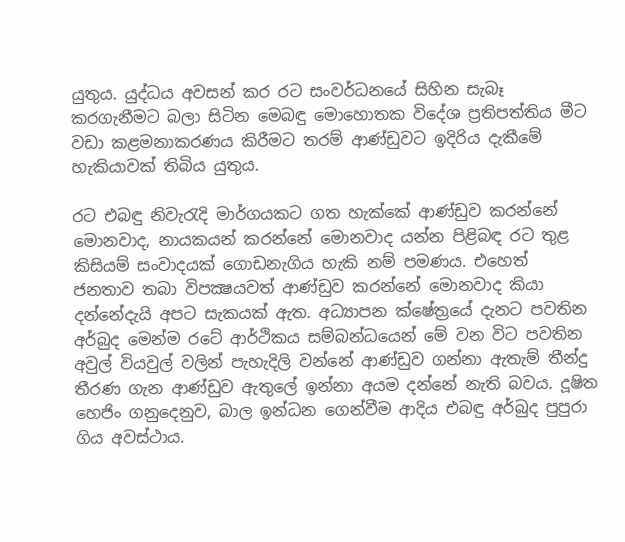යුතුය. යුද්ධය අවසන් කර රට සංවර්ධනයේ සිහින සැබෑ කරගැනීමට බලා සිටින මෙබඳු මොහොතක විදේශ ප්‍රතිපත්තිය මීට වඩා කළමනාකරණය කිරීමට තරම් ආණ්‌ඩුවට ඉදිරිය දැකීමේ හැකියාවක්‌ තිබිය යුතුය.

රට එබඳු නිවැරැදි මාර්ගයකට ගත හැක්‌කේ ආණ්‌ඩුව කරන්නේ මොනවාද, නායකයන් කරන්නේ මොනවාද යන්න පිළිබඳ රට තුළ කිසියම් සංවාදයක්‌ ගොඩනැගිය හැකි නම් පමණය. එහෙත් ජනතාව තබා විපක්‍ෂයවත් ආණ්‌ඩුව කරන්නේ මොනවාද කියා දන්නේදැයි අපට සැකයක්‌ ඇත. අධ්‍යාපන ක්‌ෂේත්‍රයේ දැනට පවතින අර්බුද මෙන්ම රටේ ආර්ථිකය සම්බන්ධයෙන් මේ වන විට පවතින අවුල් වියවුල් වලින් පැහැදිලි වන්නේ ආණ්‌ඩුව ගන්නා ඇතැම් තීන්දු තීරණ ගැන ආණ්‌ඩුව ඇතුලේ ඉන්නා අයම දන්නේ නැති බවය. දූෂිත හෙජිං ගනුදෙනුව, බාල ඉන්ධන ගෙන්වීම ආදිය එබඳු අර්බුද පුපුරා ගිය අවස්‌ථාය.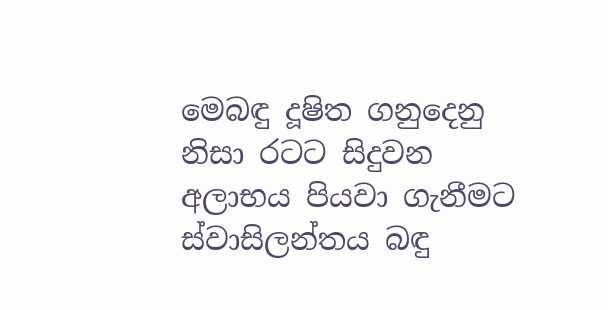මෙබඳු දූෂිත ගනුදෙනු නිසා රටට සිදුවන අලාභය පියවා ගැනීමට ස්‌වාසිලන්තය බඳු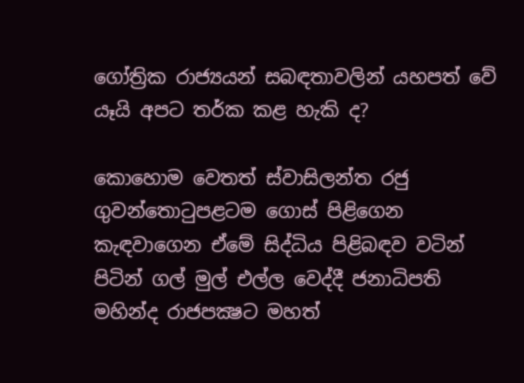ගෝත්‍රික රාජ්‍යයන් සබඳතාවලින් යහපත් වේ යෑයි අපට තර්ක කළ හැකි ද?

කොහොම වෙතත් ස්‌වාසිලන්ත රජු ගුවන්තොටුපළටම ගොස්‌ පිළිගෙන කැඳවාගෙන ඒමේ සිද්ධිය පිළිබඳව වටින් පිටින් ගල් මුල් එල්ල වෙද්දී ජනාධිපති මහින්ද රාජපක්‍ෂට මහත්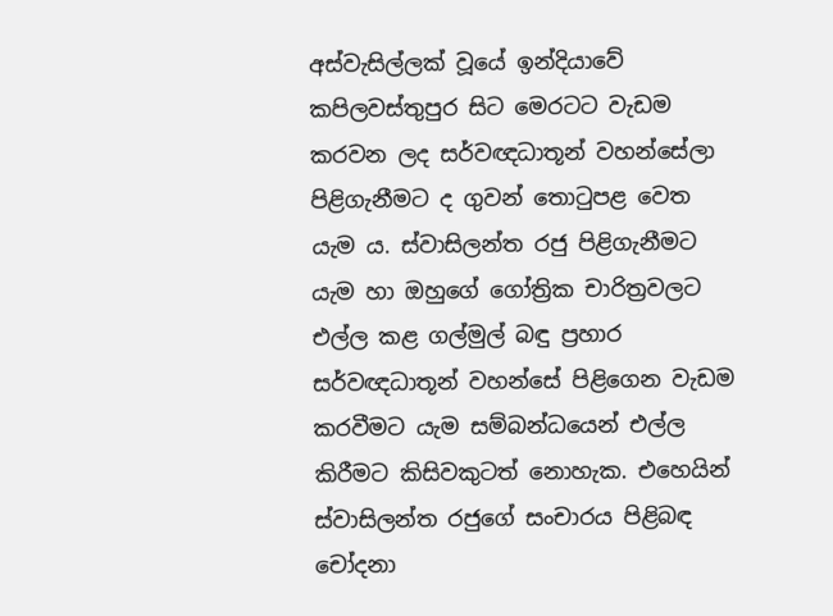අස්‌වැසිල්ලක්‌ වූයේ ඉන්දියාවේ කපිලවස්‌තුපුර සිට මෙරටට වැඩම කරවන ලද සර්වඥධාතූන් වහන්සේලා පිළිගැනීමට ද ගුවන් තොටුපළ වෙත යැම ය. ස්‌වාසිලන්ත රජු පිළිගැනීමට යැම හා ඔහුගේ ගෝත්‍රික චාරිත්‍රවලට එල්ල කළ ගල්මුල් බඳු ප්‍රහාර සර්වඥධාතූන් වහන්සේ පිළිගෙන වැඩම කරවීමට යැම සම්බන්ධයෙන් එල්ල කිරීමට කිසිවකුටත් නොහැක. එහෙයින් ස්‌වාසිලන්ත රජුගේ සංචාරය පිළිබඳ චෝදනා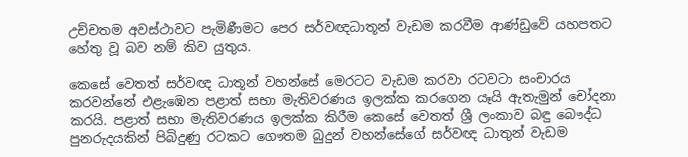උච්චතම අවස්‌ථාවට පැමිණීමට පෙර සර්වඥධාතූන් වැඩම කරවීම ආණ්‌ඩුවේ යහපතට හේතු වූ බව නම් කිව යුතුය.

කෙසේ වෙතත් සර්වඥ ධාතූන් වහන්සේ මෙරටට වැඩම කරවා රටවටා සංචාරය කරවන්නේ එළැඹෙන පළාත් සභා මැතිවරණය ඉලක්‌ක කරගෙන යෑයි ඇතැමුන් චෝදනා කරයි. පළාත් සභා මැතිවරණය ඉලක්‌ක කිරීම කෙසේ වෙතත් ශ්‍රී ලංකාව බඳු බෞද්ධ පුනරුදයකින් පිබිදුණු රටකට ගෞතම බුදුන් වහන්සේගේ සර්වඥ ධාතුන් වැඩම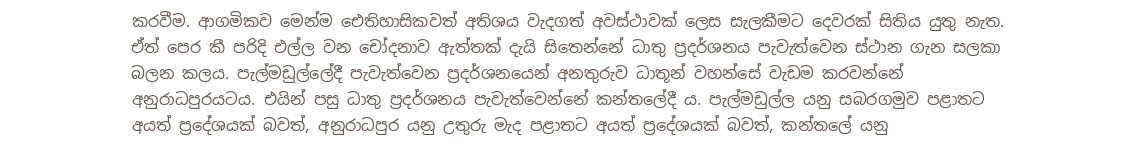කරවීම. ආගමිකව මෙන්ම ඓතිහාසිකවත් අතිශය වැදගත් අවස්‌ථාවක්‌ ලෙස සැලකීමට දෙවරක්‌ සිතිය යුතු නැත. ඒත් පෙර කී පරිදි එල්ල වන චෝදනාව ඇත්තක්‌ දැයි සිතෙන්නේ ධාතු ප්‍රදර්ශනය පැවැත්වෙන ස්‌ථාන ගැන සලකා බලන කලය. පැල්මඩුල්ලේදී පැවැත්වෙන ප්‍රදර්ශනයෙන් අනතුරුව ධාතූන් වහන්සේ වැඩම කරවන්නේ අනුරාධපුරයටය. එයින් පසු ධාතු ප්‍රදර්ශනය පැවැත්වෙන්නේ කන්තලේදී ය. පැල්මඩුල්ල යනු සබරගමුව පළාතට අයත් ප්‍රදේශයක්‌ බවත්, අනුරාධපුර යනු උතුරු මැද පළාතට අයත් ප්‍රදේශයක්‌ බවත්, කන්තලේ යනු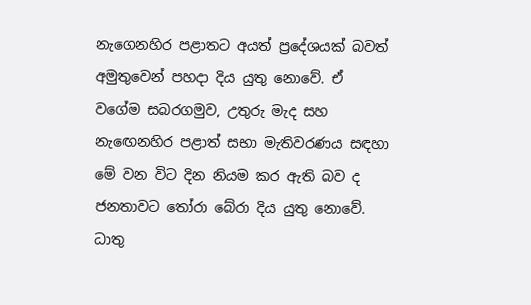නැගෙනහිර පළාතට අයත් ප්‍රදේශයක්‌ බවත් අමුතුවෙන් පහදා දිය යුතු නොවේ. ඒ වගේම සබරගමුව, උතුරු මැද සහ නැඟෙනහිර පළාත් සභා මැතිවරණය සඳහා මේ වන විට දින නියම කර ඇති බව ද ජනතාවට තෝරා බේරා දිය යුතු නොවේ. ධාතු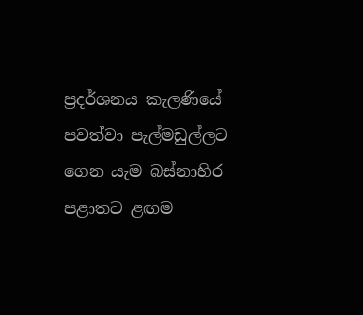ප්‍රදර්ශනය කැලණියේ පවත්වා පැල්මඩුල්ලට ගෙන යැම බස්‌නාහිර පළාතට ළඟම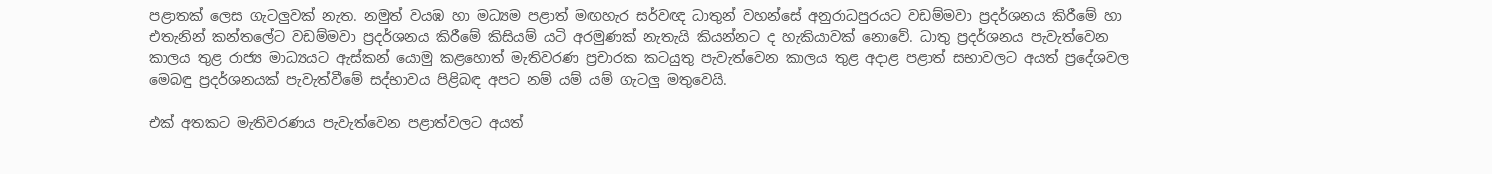පළාතක්‌ ලෙස ගැටලුවක්‌ නැත. නමුත් වයඹ හා මධ්‍යම පළාත් මඟහැර සර්වඥ ධාතුන් වහන්සේ අනුරාධපුරයට වඩම්මවා ප්‍රදර්ශනය කිරීමේ හා එතැනින් කන්තලේට වඩම්මවා ප්‍රදර්ශනය කිරීමේ කිසියම් යටි අරමුණක්‌ නැතැයි කියන්නට ද හැකියාවක්‌ නොවේ. ධාතු ප්‍රදර්ශනය පැවැත්වෙන කාලය තුළ රාජ්‍ය මාධ්‍යයට ඇස්‌කන් යොමු කළහොත් මැතිවරණ ප්‍රචාරක කටයුතු පැවැත්වෙන කාලය තුළ අදාළ පළාත් සභාවලට අයත් ප්‍රදේශවල මෙබඳු ප්‍රදර්ශනයක්‌ පැවැත්වීමේ සද්භාවය පිළිබඳ අපට නම් යම් යම් ගැටලු මතුවෙයි.

එක්‌ අතකට මැතිවරණය පැවැත්වෙන පළාත්වලට අයත්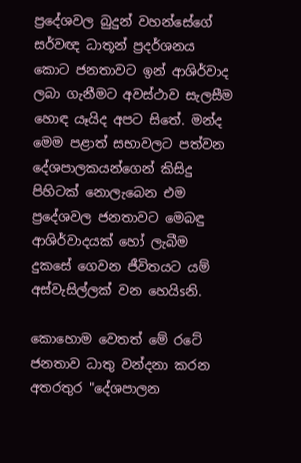ප්‍රදේශවල බුදුන් වහන්සේගේ සර්වඥ ධාතූන් ප්‍රදර්ශනය කොට ජනතාවට ඉන් ආශිර්වාද ලබා ගැනීමට අවස්‌ථාව සැලසීම හොඳ යෑයිද අපට සිතේ. මන්ද මෙම පළාත් සභාවලට පත්වන දේශපාලකයන්ගෙන් කිසිදු පිහිටක්‌ නොලැබෙන එම ප්‍රදේශවල ජනතාවට මෙබඳු ආශිර්වාදයක්‌ හෝ ලැබීම දුකසේ ගෙවන ජීවිතයට යම් අස්‌වැසිල්ලක්‌ වන හෙයිsනි.

කොහොම වෙතත් මේ රටේ ජනතාව ධාතු වන්දනා කරන අතරතුර "දේශපාලන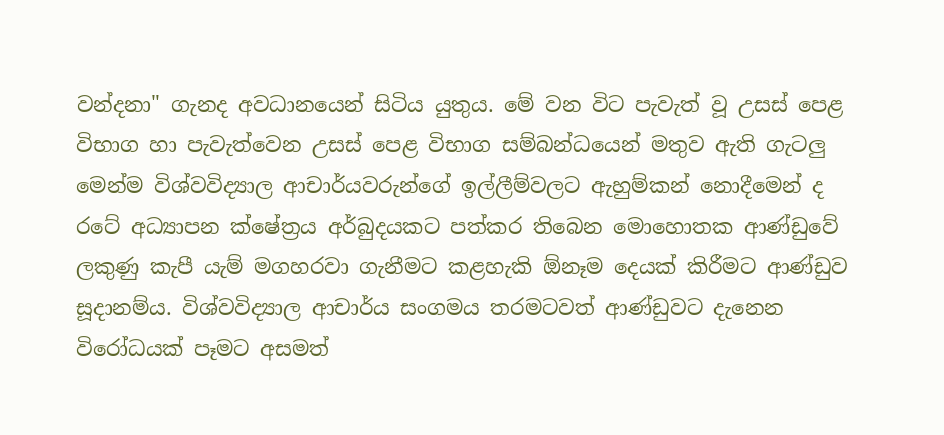වන්දනා" ගැනද අවධානයෙන් සිටිය යුතුය. මේ වන විට පැවැත් වූ උසස්‌ පෙළ විභාග හා පැවැත්වෙන උසස්‌ පෙළ විභාග සම්බන්ධයෙන් මතුව ඇති ගැටලු මෙන්ම විශ්වවිද්‍යාල ආචාර්යවරුන්ගේ ඉල්ලීම්වලට ඇහුම්කන් නොදීමෙන් ද රටේ අධ්‍යාපන ක්‌ෂේත්‍රය අර්බුදයකට පත්කර තිබෙන මොහොතක ආණ්‌ඩුවේ ලකුණු කැපී යැම් මගහරවා ගැනීමට කළහැකි ඕනෑම දෙයක්‌ කිරීමට ආණ්‌ඩුව සූදානම්ය. විශ්වවිද්‍යාල ආචාර්ය සංගමය තරමටවත් ආණ්‌ඩුවට දැනෙන විරෝධයක්‌ පෑමට අසමත්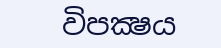විපක්‍ෂය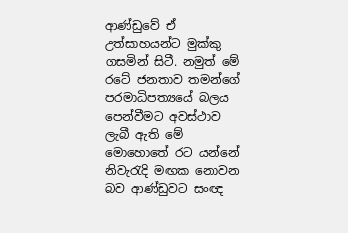ආණ්‌ඩුවේ ඒ උත්සාහයන්ට මුක්‌කු ගසමින් සිටී. නමුත් මේ රටේ ජනතාව තමන්ගේ පරමාධිපත්‍යයේ බලය පෙන්වීමට අවස්‌ථාව ලැබී ඇති මේ මොහොතේ රට යන්නේ නිවැරැදි මඟක නොවන බව ආණ්‌ඩුවට සංඥ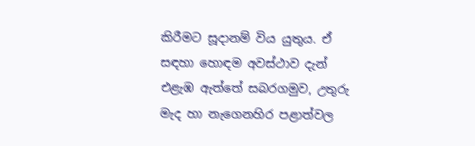කිරීමට සූදානම් විය යුතුය. ඒ සඳහා හොඳම අවස්‌ථාව දැන් එළැඹ ඇත්තේ සබරගමුව, උතුරු මැද හා නැගෙනහිර පළාත්වල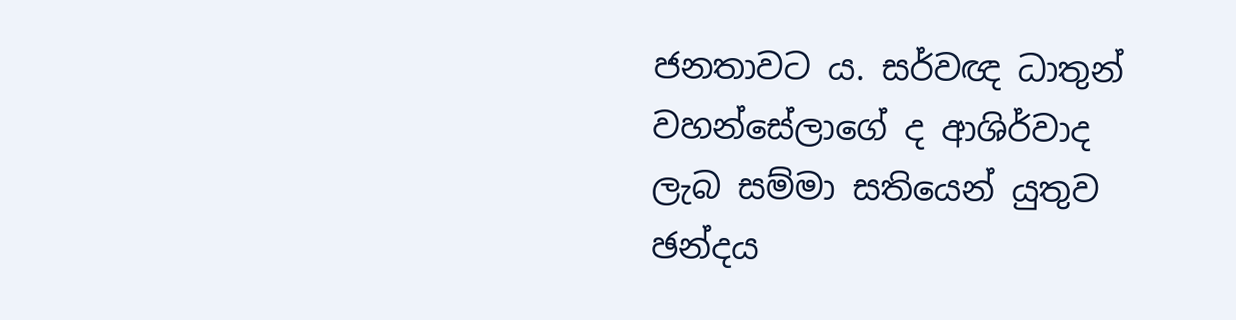ජනතාවට ය. සර්වඥ ධාතුන් වහන්සේලාගේ ද ආශිර්වාද ලැබ සම්මා සතියෙන් යුතුව ඡන්දය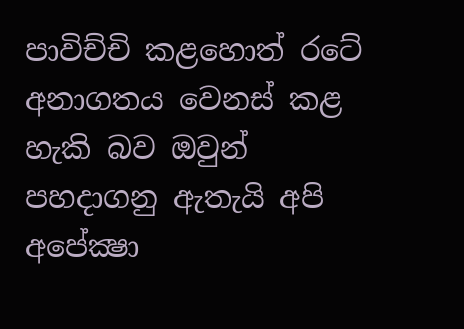පාවිච්චි කළහොත් රටේ අනාගතය වෙනස්‌ කළ හැකි බව ඔවුන් පහදාගනු ඇතැයි අපි අපේක්‍ෂා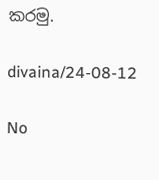කරමු.

divaina/24-08-12

No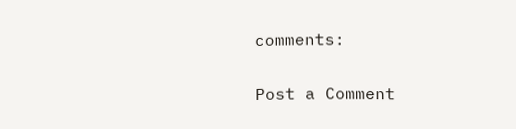comments:

Post a Comment